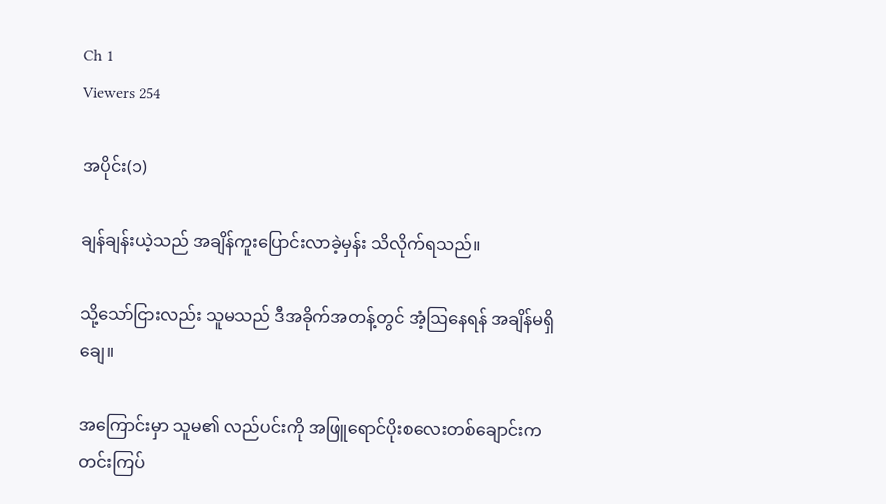Ch 1
Viewers 254

အပိုင်း(၁)

ချန်ချန်းယဲ့သည် အချိန်ကူးပြောင်းလာခဲ့မှန်း သိလိုက်ရသည်။

သို့သော်ငြားလည်း သူမသည် ဒီအခိုက်အတန့်တွင် အံ့ဩနေရန် အချိန်မရှိချေ။

အကြောင်းမှာ သူမ၏ လည်ပင်းကို အဖြူရောင်ပိုးစလေးတစ်ချောင်းက တင်းကြပ်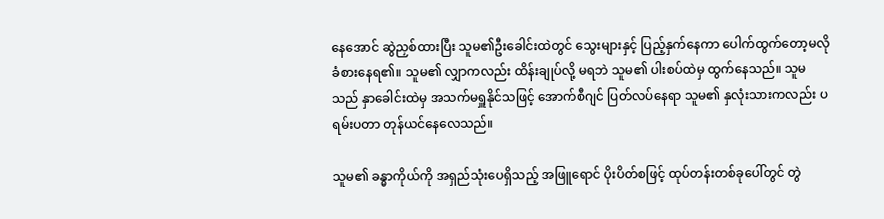နေအောင် ဆွဲညှစ်ထားပြီး သူမ၏ဦးခေါင်းထဲတွင် သွေးများနှင့် ပြည့်နှက်နေကာ ပေါက်ထွက်တော့မလို ခံစားနေရ၏။ သူမ၏ လျှာကလည်း ထိန်းချုပ်လို့ မရဘဲ သူမ၏ ပါးစပ်ထဲမှ ထွက်နေသည်။ သူမသည် နှာခေါင်းထဲမှ အသက်မရှူနိုင်သဖြင့် အောက်စီဂျင် ပြတ်လပ်နေရာ သူမ၏ နှလုံးသားကလည်း ပရမ်းပတာ တုန်ယင်နေလေသည်။

သူမ၏ ခန္ဓာကိုယ်ကို အရှည်သုံးပေရှိသည့် အဖြူရောင် ပိုးပိတ်စဖြင့် ထုပ်တန်းတစ်ခုပေါ်တွင် တွဲ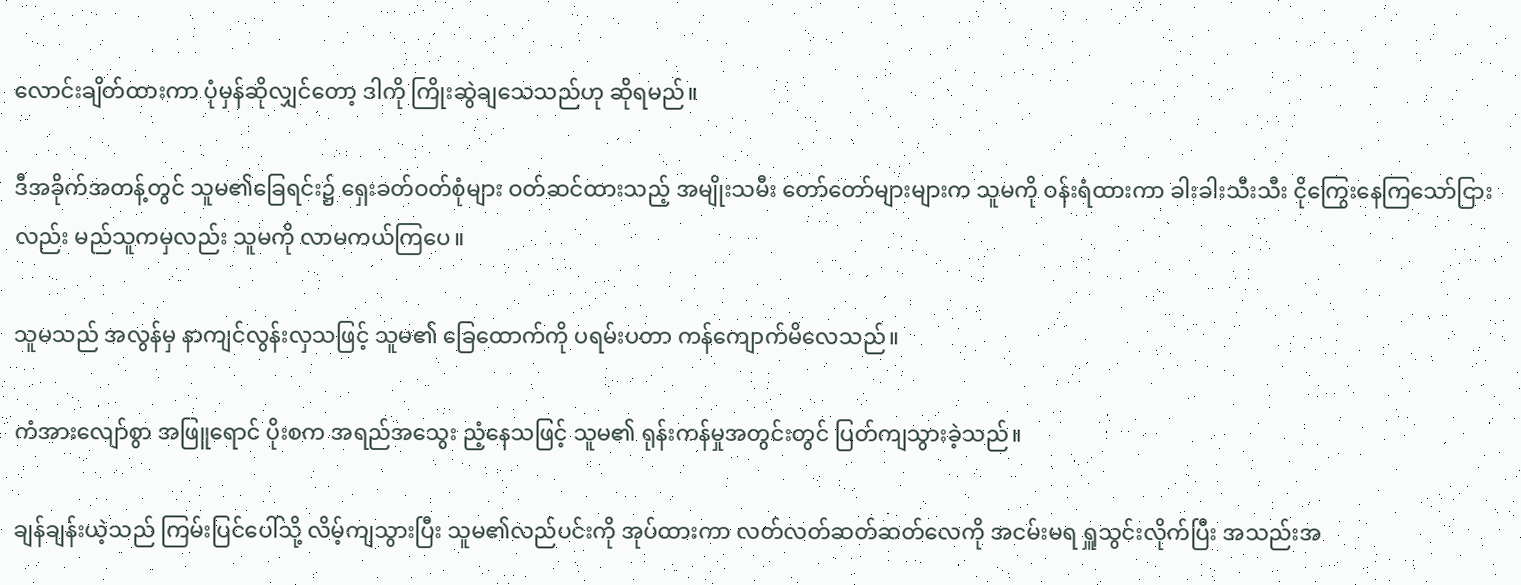လောင်းချိတ်ထားကာ ပုံမှန်ဆိုလျှင်တော့ ဒါကို ကြိုးဆွဲချသေသည်ဟု ဆိုရမည်။

ဒီအခိုက်အတန့်တွင် သူမ၏ခြေရင်း၌ ရှေးခတ်ဝတ်စုံများ ဝတ်ဆင်ထားသည့် အမျိုးသမီး တော်တော်များများက သူမကို ဝန်းရံထားကာ ခါးခါးသီးသီး ငိုကြွေးနေကြသော်ငြားလည်း မည်သူကမှလည်း သူမကို လာမကယ်ကြပေ။

သူမသည် အလွန်မှ နာကျင်လွန်းလှသဖြင့် သူမ၏ ခြေထောက်ကို ပရမ်းပတာ ကန်ကျောက်မိလေသည်။

ကံအားလျော်စွာ အဖြူရောင် ပိုးစက အရည်အသွေး ညံ့နေသဖြင့် သူမ၏ ရုန်းကန်မှုအတွင်းတွင် ပြတ်ကျသွားခဲ့သည်။

ချန်ချန်းယဲ့သည် ကြမ်းပြင်ပေါ်သို့ လိမ့်ကျသွားပြီး သူမ၏လည်ပင်းကို အုပ်ထားကာ လတ်လတ်ဆတ်ဆတ်လေကို အငမ်းမရ ရှူသွင်းလိုက်ပြီး အသည်းအ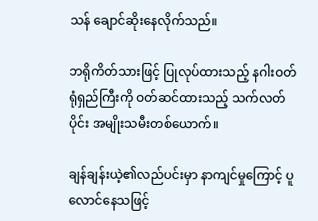သန် ချောင်ဆိုးနေလိုက်သည်။

ဘရိုကိတ်သားဖြင့် ပြုလုပ်ထားသည့် နဂါးဝတ်ရုံရှည်ကြီးကို ဝတ်ဆင်ထားသည့် သက်လတ်ပိုင်း အမျိုးသမီးတစ်ယောက်။

ချန်ချန်းယဲ့၏လည်ပင်းမှာ နာကျင်မှုကြောင့် ပူလောင်နေသဖြင့်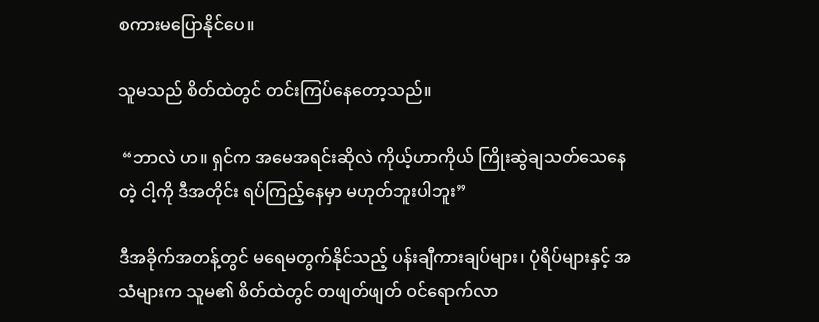စကားမပြောနိုင်ပေ။

သူမသည် စိတ်ထဲတွင် တင်းကြပ်နေတော့သည်။

 “ဘာလဲ ဟ။ ရှင်က အမေအရင်းဆိုလဲ ကိုယ့်ဟာကိုယ် ကြိုးဆွဲချသတ်သေနေတဲ့ ငါ့ကို ဒီအတိုင်း ရပ်ကြည့်နေမှာ မဟုတ်ဘူးပါဘူး”

ဒီအခိုက်အတန့်တွင် မရေမတွက်နိုင်သည့် ပန်းချီကားချပ်များ၊ ပုံရိပ်များနှင့် အသံများက သူမ၏ စိတ်ထဲတွင် တဖျတ်ဖျတ် ဝင်ရောက်လာ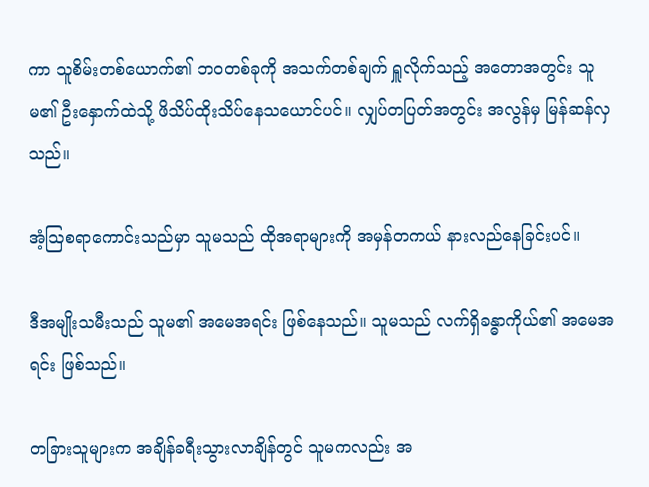ကာ သူစိမ်းတစ်ယောက်၏ ဘဝတစ်ခုကို အသက်တစ်ချက် ရှူလိုက်သည့် အတောအတွင်း သူမ၏ ဦးနှောက်ထဲသို့ ဖိသိပ်ထိုးသိပ်နေသယောင်ပင်။ လျှပ်တပြတ်အတွင်း အလွန်မှ မြန်ဆန်လှသည်။

အံ့ဩစရာကောင်းသည်မှာ သူမသည် ထိုအရာများကို အမှန်တကယ် နားလည်နေခြင်းပင်။

ဒီအမျိုးသမီးသည် သူမ၏ အမေအရင်း ဖြစ်နေသည်။ သူမသည် လက်ရှိခန္ဓာကိုယ်၏ အမေအရင်း ဖြစ်သည်။

တခြားသူများက အချိန်ခရီးသွားလာချိန်တွင် သူမကလည်း အ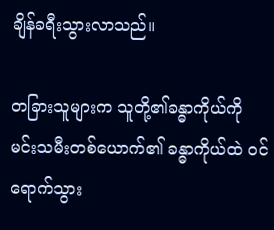ချိန်ခရီးသွားလာသည်။

တခြားသူများက သူတို့၏ခန္ဓာကိုယ်ကို မင်းသမီးတစ်ယောက်၏ ခန္ဓာကိုယ်ထဲ ဝင်ရောက်သွား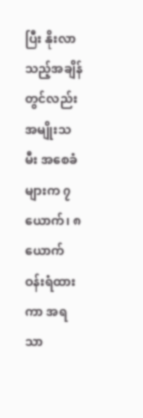ပြီး နိုးလာသည့်အချိန်တွင်လည်း အမျိုးသမီး အစေခံများက ၇ယောက်၊ ၈ယောက် ဝန်းရံထားကာ အရသာ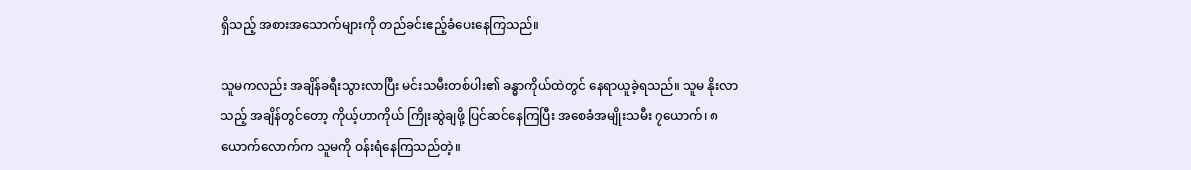ရှိသည့် အစားအသောက်များကို တည်ခင်းဧည့်ခံပေးနေကြသည်။

သူမကလည်း အချိန်ခရီးသွားလာပြီး မင်းသမီးတစ်ပါး၏ ခန္ဓာကိုယ်ထဲတွင် နေရာယူခဲ့ရသည်။ သူမ နိုးလာသည့် အချိန်တွင်တော့ ကိုယ့်ဟာကိုယ် ကြိုးဆွဲချဖို့ ပြင်ဆင်နေကြပြီး အစေခံအမျိုးသမီး ၇ယောက်၊ ၈ယောက်လောက်က သူမကို ဝန်းရံနေကြသည်တဲ့။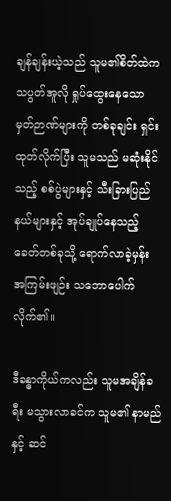ချန်ချန်းယဲ့သည် သူမ၏စိတ်ထဲက သပွတ်အူလို ရှုပ်ထွေးနေသော မှတ်ဉာဏ်များကို တစ်ခုချင်း ရှင်းထုတ်လိုက်ပြီး သူမသည် မဆုံးနိုင်သည့် စစ်ပွဲများနှင့် သီးခြားပြည်နယ်များနှင့် အုပ်ချုပ်နေသည့် ခေတ်တစ်ခုသို့ ရောက်လာခဲ့မှန်း အကြမ်းဖျဉ်း သဘောပေါက်လိုက်၏။

ဒီခန္ဓာကိုယ်ကလည်း သူမအချိန်ခရီး မသွားလာခင်က သူမ၏ နာမည်နှင့် ဆင်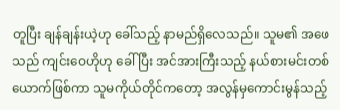တူပြီး ချန်ချန်းယဲ့ဟု ခေါ်သည့် နာမည်ရှိလေသည်။ သူမ၏ အဖေသည် ကျင်းဝေဟိုဟု ခေါ် ပြီး အင်အားကြီးသည့် နယ်စားမင်းတစ်ယောက်ဖြစ်ကာ သူမကိုယ်တိုင်ကတော့ အလွန်မှကောင်းမွန်သည့်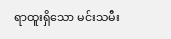ရာထူးရှိသော မင်းသမီး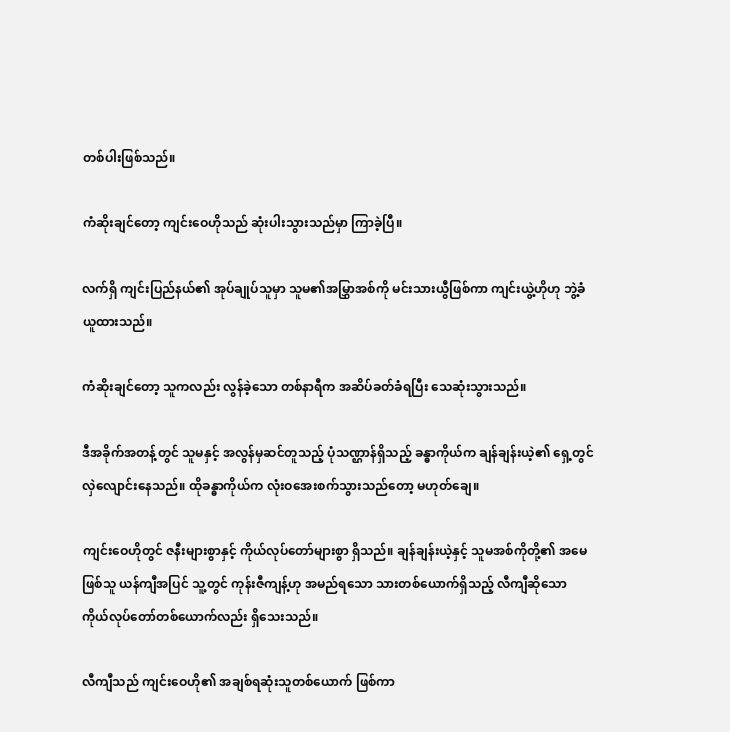တစ်ပါးဖြစ်သည်။

ကံဆိုးချင်တော့ ကျင်းဝေဟိုသည် ဆုံးပါးသွားသည်မှာ ကြာခဲ့ပြီ။

လက်ရှိ ကျင်းပြည်နယ်၏ အုပ်ချုပ်သူမှာ သူမ၏အမြွှာအစ်ကို မင်းသားယွီဖြစ်ကာ ကျင်းယွဲ့ဟိုဟု ဘွဲ့ခံယူထားသည်။

ကံဆိုးချင်တော့ သူကလည်း လွန်ခဲ့သော တစ်နာရီက အဆိပ်ခတ်ခံရပြီး သေဆုံးသွားသည်။

ဒီအခိုက်အတန့်တွင် သူမနှင့် အလွန်မှဆင်တူသည့် ပုံသဏ္ဌာန်ရှိသည့် ခန္ဓာကိုယ်က ချန်ချန်းယဲ့၏ ရှေ့တွင် လှဲလျောင်းနေသည်။ ထိုခန္ဓာကိုယ်က လုံးဝအေးစက်သွားသည်တော့ မဟုတ်ချေ။

ကျင်းဝေဟိုတွင် ဇနီးများစွာနှင့် ကိုယ်လုပ်တော်များစွာ ရှိသည်။ ချန်ချန်းယဲ့နှင့် သူမအစ်ကိုတို့၏ အမေဖြစ်သူ ယန်ကျီအပြင် သူ့တွင် ကုန်းဇီကျန့်ဟု အမည်ရသော သားတစ်ယောက်ရှိသည့် လီကျီဆိုသော ကိုယ်လုပ်တော်တစ်ယောက်လည်း ရှိသေးသည်။

လီကျီသည် ကျင်းဝေဟို၏ အချစ်ရဆုံးသူတစ်ယောက် ဖြစ်ကာ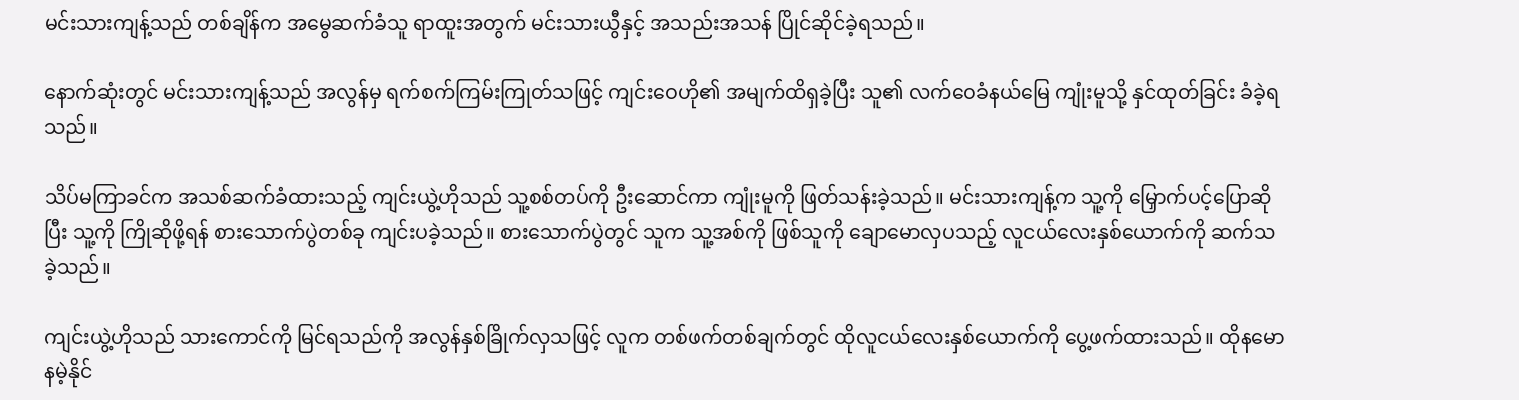မင်းသားကျန့်သည် တစ်ချိန်က အမွေဆက်ခံသူ ရာထူးအတွက် မင်းသားယွီနှင့် အသည်းအသန် ပြိုင်ဆိုင်ခဲ့ရသည်။

နောက်ဆုံးတွင် မင်းသားကျန့်သည် အလွန်မှ ရက်စက်ကြမ်းကြုတ်သဖြင့် ကျင်းဝေဟို၏ အမျက်ထိရှခဲ့ပြီး သူ၏ လက်ဝေခံနယ်မြေ ကျုံးမူသို့ နှင်ထုတ်ခြင်း ခံခဲ့ရသည်။

သိပ်မကြာခင်က အသစ်ဆက်ခံထားသည့် ကျင်းယွဲ့ဟိုသည် သူ့စစ်တပ်ကို ဦးဆောင်ကာ ကျုံးမူကို ဖြတ်သန်းခဲ့သည်။ မင်းသားကျန့်က သူ့ကို မြှောက်ပင့်ပြောဆိုပြီး သူ့ကို ကြိုဆိုဖို့ရန် စားသောက်ပွဲတစ်ခု ကျင်းပခဲ့သည်။ စားသောက်ပွဲတွင် သူက သူ့အစ်ကို ဖြစ်သူကို ချောမောလှပသည့် လူငယ်လေးနှစ်ယောက်ကို ဆက်သခဲ့သည်။

ကျင်းယွဲ့ဟိုသည် သားကောင်ကို မြင်ရသည်ကို အလွန်နှစ်ခြိုက်လှသဖြင့် လူက တစ်ဖက်တစ်ချက်တွင် ထိုလူငယ်လေးနှစ်ယောက်ကို ပွေ့ဖက်ထားသည်။ ထိုနမောနမဲ့နိုင်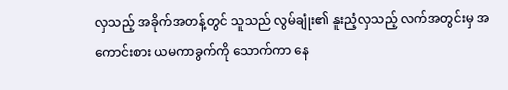လှသည့် အခိုက်အတန့်တွင် သူသည် လွမ်ချုံး၏ နူးညံ့လှသည့် လက်အတွင်းမှ အကောင်းစား ယမကာခွက်ကို သောက်ကာ နေ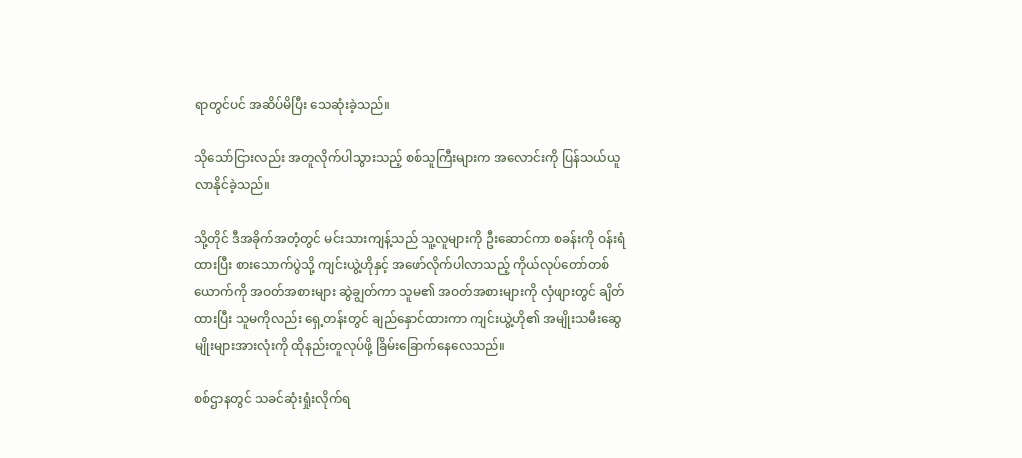ရာတွင်ပင် အဆိပ်မိပြီး သေဆုံးခဲ့သည်။

သိုသော်ငြားလည်း အတူလိုက်ပါသွားသည့် စစ်သူကြီးများက အလောင်းကို ပြန်သယ်ယူလာနိုင်ခဲ့သည်။

သို့တိုင် ဒီအခိုက်အတံ့တွင် မင်းသားကျန့်သည် သူ့လူများကို ဦးဆောင်ကာ စခန်းကို ဝန်းရံထားပြီး စားသောက်ပွဲသို့ ကျင်းယွဲ့ဟိုနှင့် အဖော်လိုက်ပါလာသည့် ကိုယ်လုပ်တော်တစ်ယောက်ကို အဝတ်အစားများ ဆွဲချွတ်ကာ သူမ၏ အဝတ်အစားများကို လှံဖျားတွင် ချိတ်ထားပြီး သူမကိုလည်း ရှေ့တန်းတွင် ချည်နှောင်ထားကာ ကျင်းယွဲ့ဟို၏ အမျိုးသမီးဆွေမျိုးများအားလုံးကို ထိုနည်းတူလုပ်ဖို့ ခြိမ်းခြောက်နေလေသည်။

စစ်ဌာနတွင် သခင်ဆုံးရှုံးလိုက်ရ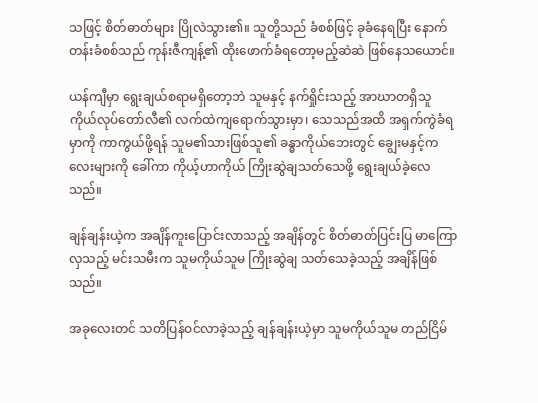သဖြင့် စိတ်ဓာတ်များ ပြိုလဲသွား၏။ သူတို့သည် ခံစစ်ဖြင့် ခုခံနေရပြီး နောက်တန်းခံစစ်သည် ကုန်းဇီကျန့်၏ ထိုးဖောက်ခံရတော့မည့်ဆဲဆဲ ဖြစ်နေသယောင်။

ယန်ကျီမှာ ရွေးချယ်စရာမရှိတော့ဘဲ သူမနှင့် နက်ရှိုင်းသည့် အာဃာတရှိသူ ကိုယ်လုပ်တော်လီ၏ လက်ထဲကျရောက်သွားမှာ၊ သေသည်အထိ အရှက်ကွဲခံရမှာကို ကာကွယ်ဖို့ရန် သူမ၏သားဖြစ်သူ၏ ခန္ဓာကိုယ်ဘေးတွင် ချွေးမနှင့်ကလေးများကို ခေါ်ကာ ကိုယ့်ဟာကိုယ် ကြိုးဆွဲချသတ်သေဖို့ ရွေးချယ်ခဲ့လေသည်။

ချန်ချန်းယဲ့က အချိန်ကူးပြောင်းလာသည့် အချိန်တွင် စိတ်ဓာတ်ပြင်းပြ မာကြောလှသည့် မင်းသမီးက သူမကိုယ်သူမ ကြိုးဆွဲချ သတ်သေခဲ့သည့် အချိန်ဖြစ်သည်။

အခုလေးတင် သတိပြန်ဝင်လာခဲ့သည့် ချန်ချန်းယဲ့မှာ သူမကိုယ်သူမ တည်ငြိမ်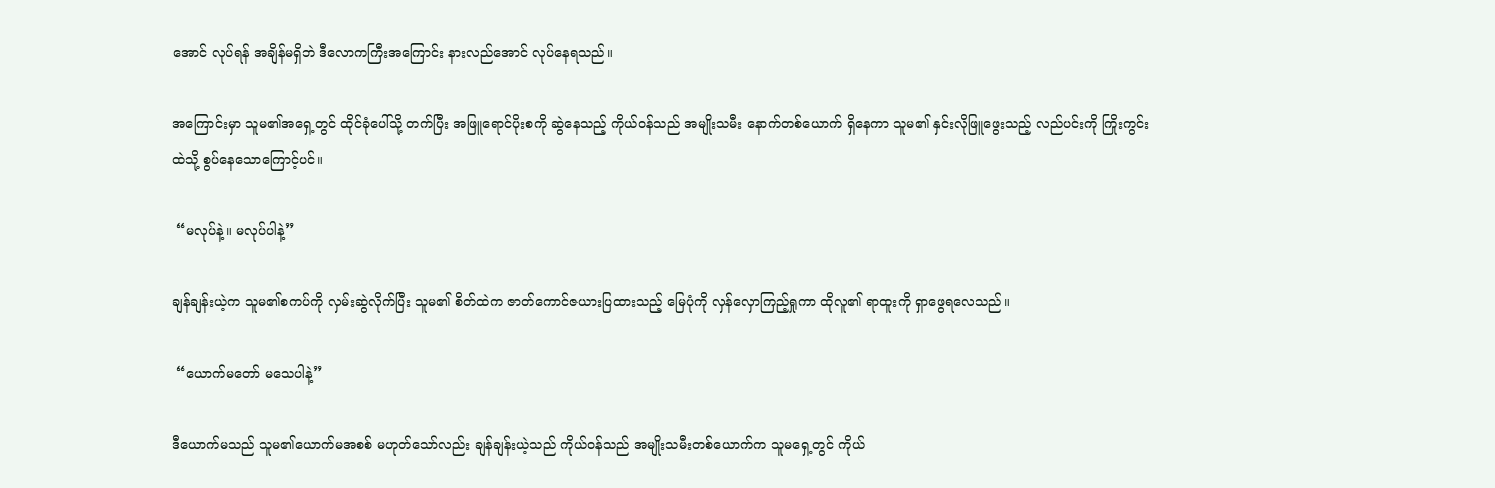အောင် လုပ်ရန် အချိန်မရှိဘဲ ဒီလောကကြီးအကြောင်း နားလည်အောင် လုပ်နေရသည်။

အကြောင်းမှာ သူမ၏အရှေ့တွင် ထိုင်ခုံပေါ်သို့ တက်ပြီး အဖြူရောင်ပိုးစကို ဆွဲနေသည့် ကိုယ်ဝန်သည် အမျိုးသမီး နောက်တစ်ယောက် ရှိနေကာ သူမ၏ နှင်းလိုဖြူဖွေးသည့် လည်ပင်းကို ကြိုးကွင်းထဲသို့ စွပ်နေသောကြောင့်ပင်။

 “မလုပ်နဲ့။ မလုပ်ပါနဲ့”

ချန်ချန်းယဲ့က သူမ၏စကပ်ကို လှမ်းဆွဲလိုက်ပြီး သူမ၏ စိတ်ထဲက ဇာတ်‌ကောင်ဇယားပြထားသည့် မြေပုံကို လှန်လှောကြည့်ရှုကာ ထိုလူ၏ ရာထူးကို ရှာဖွေရလေသည်။

 “ယောက်မတော် မသေပါနဲ့”

ဒီယောက်မသည် သူမ၏ယောက်မအစစ် မဟုတ်သော်လည်း ချန်ချန်းယဲ့သည် ကိုယ်ဝန်သည် အမျိုးသမီးတစ်ယောက်က သူမရှေ့တွင် ကိုယ်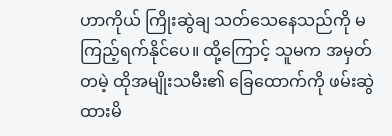ဟာကိုယ် ကြိုးဆွဲချ သတ်သေနေသည်ကို မကြည့်ရက်နိုင်ပေ။ ထို့ကြောင့် သူမက အမှတ်တမဲ့ ထိုအမျိုးသမီး၏ ခြေထောက်ကို ဖမ်းဆွဲထားမိ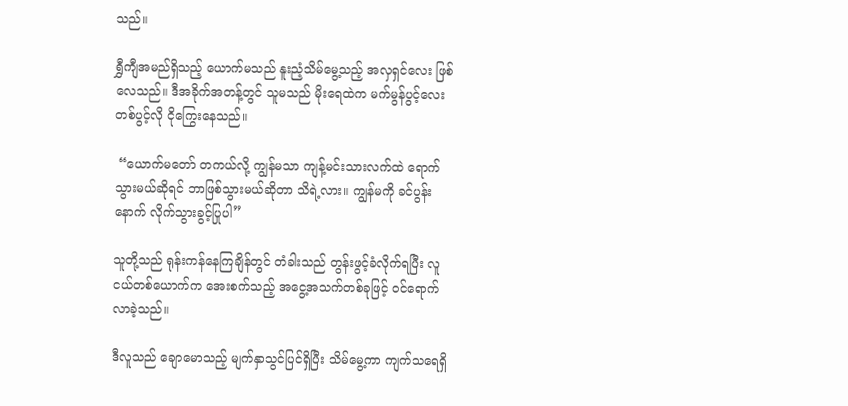သည်။

ရွှီကျီအမည်ရှိသည့် ယောက်မသည် နူးညံ့သိမ်မွေ့သည့် အလှရှင်လေး ဖြစ်လေသည်။ ဒီအခိုက်အတန့်တွင် သူမသည် မိုးရေထဲက မက်မွန်ပွင့်လေးတစ်ပွင့်လို ငိုကြွေးနေသည်။

 “ယောက်မတော် တကယ်လို့ ကျွန်မသာ ကျန့်မင်းသားလက်ထဲ ရောက်သွားမယ်ဆိုရင် ဘာဖြစ်သွားမယ်ဆိုတာ သိရဲ့လား။ ကျွန်မကို ခင်ပွန်းနောက် လိုက်သွားခွင့်ပြုပါ”

သူတို့သည် ရုန်းကန်နေကြချိန်တွင် တံခါးသည် တွန်းဖွင့်ခံလိုက်ရပြီး လူငယ်တစ်ယောက်က အေးစက်သည့် အငွေ့အသက်တစ်ခုဖြင့် ဝင်ရောက်လာခဲ့သည်။

ဒီလူသည် ချောမောသည့် မျက်နှာသွင်ပြင်ရှိပြီး သိမ်မွေ့ကာ ကျက်သရေရှိ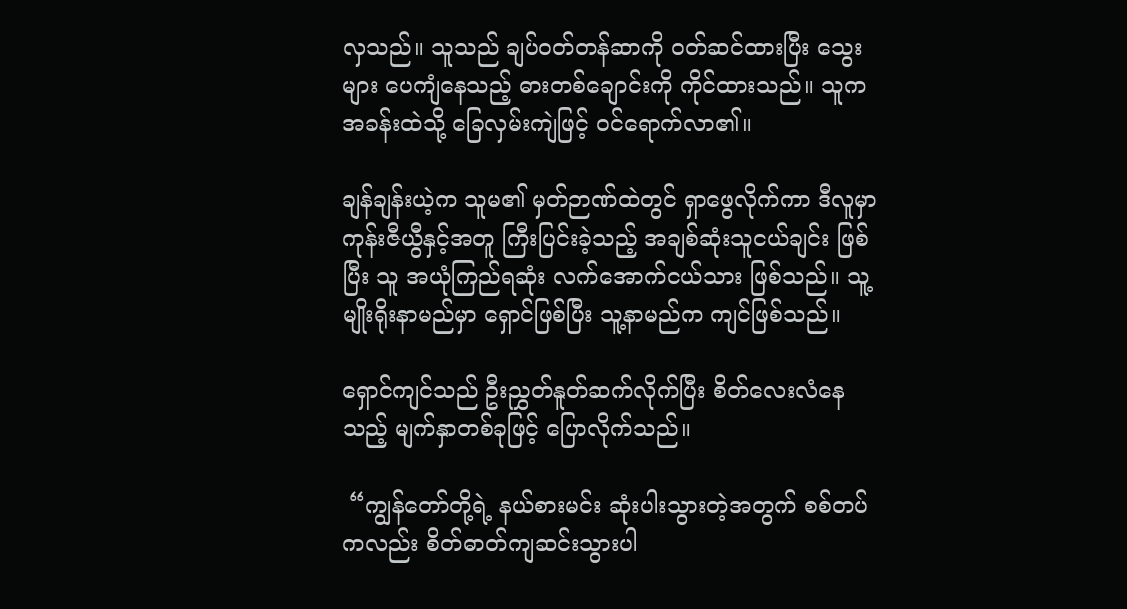လှသည်။ သူသည် ချပ်ဝတ်တန်ဆာကို ဝတ်ဆင်ထားပြီး သွေးများ ပေကျံနေသည့် ဓားတစ်ချောင်းကို ကိုင်ထားသည်။ သူက အခန်းထဲသို့ ခြေလှမ်းကျဲဖြင့် ဝင်ရောက်လာ၏။

ချန်ချန်းယဲ့က သူမ၏ မှတ်ဉာဏ်ထဲတွင် ရှာဖွေလိုက်ကာ ဒီလူမှာ ကုန်းဇီယွီနှင့်အတူ ကြီးပြင်းခဲ့သည့် အချစ်ဆုံးသူငယ်ချင်း ဖြစ်ပြီး သူ အယုံကြည်ရဆုံး လက်အောက်ငယ်သား ဖြစ်သည်။ သူ့မျိုးရိုးနာမည်မှာ ရှောင်ဖြစ်ပြီး သူ့နာမည်က ကျင်ဖြစ်သည်။

ရှောင်ကျင်သည် ဦးညွှတ်နူတ်ဆက်လိုက်ပြီး စိတ်လေးလံ‌နေသည့် မျက်နှာတစ်ခုဖြင့် ပြောလိုက်သည်။

 “ကျွန်တော်တို့ရဲ့ နယ်စားမင်း ဆုံးပါးသွားတဲ့အတွက် စစ်တပ်ကလည်း စိတ်ဓာတ်ကျဆင်းသွားပါ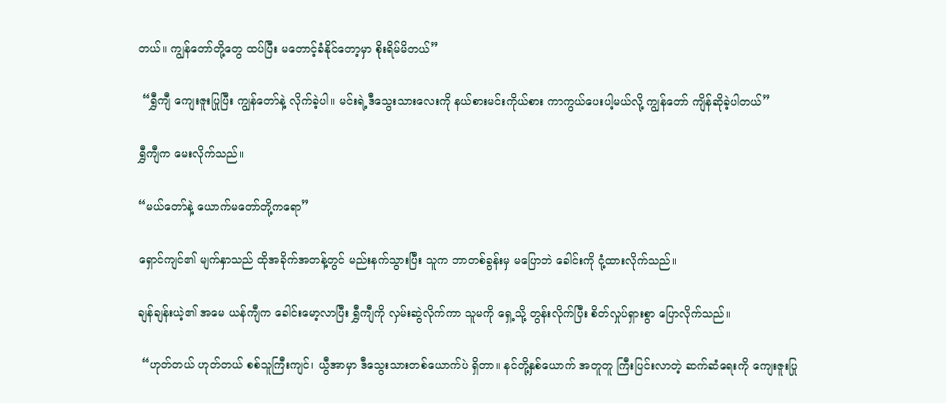တယ်။ ကျွန်တော်တို့တွေ ထပ်ပြီး မတောင့်ခံနိုင်တော့မှာ စိုးရိမ်မိတယ်”

 “ရွှီကျီ ကျေးဇူးပြုပြီး ကျွန်တော်နဲ့ လိုက်ခဲ့ပါ။ မင်းရဲ့ဒီသွေးသားလေးကို နယ်စားမင်းကိုယ်စား ကာကွယ်ပေးပါ့မယ်လို့ ကျွန်တော် ကျိန်ဆိုခဲ့ပါတယ်”

ရွှီကျီက မေးလိုက်သည်။

“မယ်တော်နဲ့ ယောက်မတော်တို့ကရော”

ရှောင်ကျင်၏ မျက်နှာသည် ထိုအခိုက်အတန့်တွင် မည်းနက်သွားပြီး သူက ဘာတစ်ခွန်းမှ မပြောဘဲ ခေါင်းကို ငုံ့ထားလိုက်သည်။

ချန်ချန်းယဲ့၏ အမေ ယန်ကျီက ခေါင်းမော့လာပြီး ရွှီကျီကို လှမ်းဆွဲလိုက်ကာ သူမကို ရှေ့သို့ တွန်းလိုက်ပြီး စိတ်လှုပ်ရှားစွာ ပြောလိုက်သည်။

 “ဟုတ်တယ် ဟုတ်တယ် စစ်သူကြီးကျင်၊ ယွီအာမှာ ဒီသွေးသားတစ်ယောက်ပဲ ရှိတာ။ နင်တို့နှစ်ယောက် အတူတူ ကြီးပြင်းလာတဲ့ ဆက်ဆံရေးကို ကျေးဇူးပြု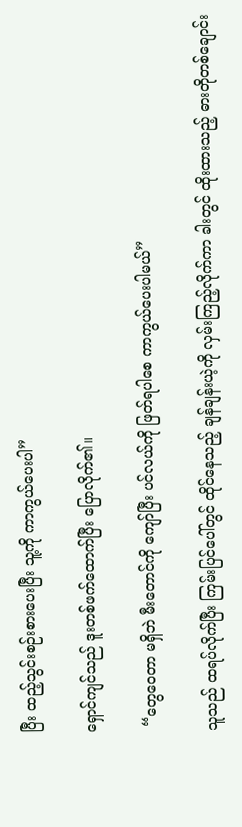ပြီး ထည့်သွင်းစဉ်းစားပေးပြီး သူ့ကို ကာကွယ်ပေးပါ”

ရှောင်ကျင်သည် ဒူးတစ်ဖက်ထောက်ပြီး ပြောလိုက်၏။

 “တွေဝေတာ မရှိဘဲ မီးတောင်ကို ကျော်ပြီး ပင်လယ်ကို ဖြတ်ရပါစေ ကာကွယ်ပေးပါမယ်”

သူသည် ထရပ်လိုက်ပြီး ကြမ်းပြင်ပေါ်တွင် ထိုင်နေသည့် ချန်ချန်းယဲ့ကို လှမ်းကြည့်လိုက်ကာ ခါးတွင် ထိုးထားသည့် ဓားတိုတစ်ချောင်း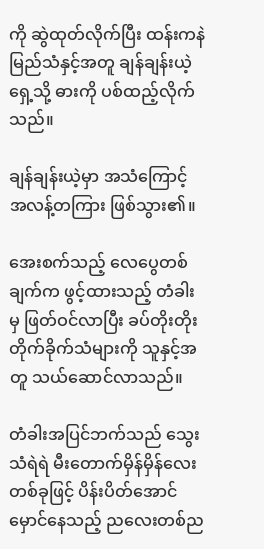ကို ဆွဲထုတ်လိုက်ပြီး ထန်းကနဲ မြည်သံနှင့်အတူ ချန်ချန်းယဲ့ရှေ့သို့ ဓားကို ပစ်ထည့်လိုက်သည်။

ချန်ချန်းယဲ့မှာ အသံကြောင့် အလန့်တကြား ဖြစ်သွား၏။

အေးစက်သည့် လေပွေတစ်ချက်က ဖွင့်ထားသည့် တံခါးမှ ဖြတ်ဝင်လာပြီး ခပ်တိုးတိုး တိုက်ခိုက်သံများကို သူနှင့်အတူ သယ်ဆောင်လာသည်။

တံခါးအပြင်ဘက်သည် သွေးသံရဲရဲ မီးတောက်မှိန်မှိန်လေးတစ်ခုဖြင့် ပိန်းပိတ်အောင် မှောင်နေသည့် ညလေးတစ်ည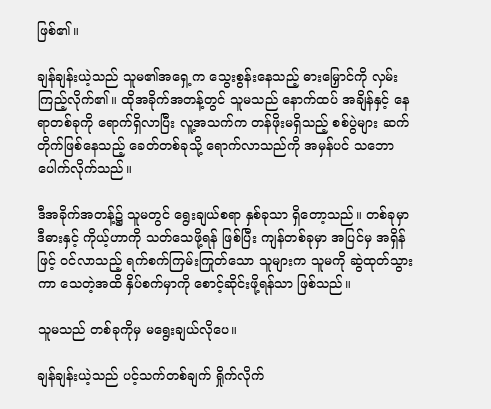ဖြစ်၏။

ချန်ချန်းယဲ့သည် သူမ၏အရှေ့က သွေးစွန်းနေသည့် ဓားမြှောင်ကို လှမ်းကြည့်လိုက်၏။ ထိုအခိုက်အတန့်တွင် သူမသည် နောက်ထပ် အချိန်နှင့် နေရာတစ်ခုကို ရောက်ရှိလာပြီး လူ့အသက်က တန်ဖိုးမရှိသည့် စစ်ပွဲများ ဆက်တိုက်ဖြစ်နေသည့် ခေတ်တစ်ခုသို့ ရောက်လာသည်ကို အမှန်ပင် သဘောပေါက်လိုက်သည်။

ဒီအခိုက်အတန့်၌ သူမတွင် ရွေးချယ်စရာ နှစ်ခုသာ ရှိတော့သည်။ တစ်ခုမှာ ဒီဓားနှင့် ကိုယ့်ဟာကို သတ်သေဖို့ရန် ဖြစ်ပြီး ကျန်တစ်ခုမှာ အပြင်မှ အရှိန်ဖြင့် ဝင်လာသည့် ရက်စက်ကြမ်းကြုတ်သော သူများက သူမကို ဆွဲထုတ်သွားကာ သေတဲ့အထိ နှိပ်စက်မှာကို စောင့်ဆိုင်းဖို့ရန်သာ ဖြစ်သည်။

သူမသည် တစ်ခုကိုမှ မရွေးချယ်လိုပေ။

ချန်ချန်းယဲ့သည် ပင့်သက်တစ်ချက် ရှိုက်လိုက်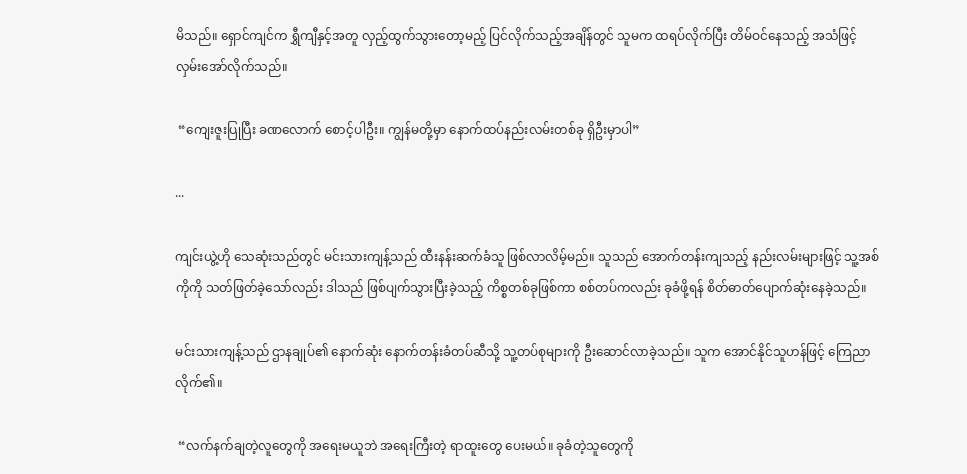မိသည်။ ရှောင်ကျင်က ရွှီကျီနှင့်အတူ လှည့်ထွက်သွားတော့မည့် ပြင်လိုက်သည့်အချိန်တွင် သူမက ထရပ်လိုက်ပြီး တိမ်ဝင်နေသည့် အသံဖြင့် လှမ်းအော်လိုက်သည်။

 “ကျေးဇူးပြုပြီး ခဏလောက် စောင့်ပါဦး။ ကျွန်မတို့မှာ နောက်ထပ်နည်းလမ်းတစ်ခု ရှိဦးမှာပါ”

...

ကျင်းယွဲ့ဟို သေဆုံးသည်တွင် မင်းသားကျန့်သည် ထီးနန်းဆက်ခံသူ ဖြစ်လာလိမ့်မည်။ သူသည် အောက်တန်းကျသည့် နည်းလမ်းများဖြင့် သူ့အစ်ကိုကို သတ်ဖြတ်ခဲ့သော်လည်း ဒါသည် ဖြစ်ပျက်သွားပြီးခဲ့သည့် ကိစ္စတစ်ခုဖြစ်ကာ စစ်တပ်ကလည်း ခုခံဖို့ရန် စိတ်ဓာတ်ပျောက်ဆုံးနေခဲ့သည်။

မင်းသားကျန့်သည် ဌာနချုပ်၏ နောက်ဆုံး နောက်တန်းခံတပ်ဆီသို့ သူ့တပ်စုများကို ဦးဆောင်လာခဲ့သည်။ သူက အောင်နိုင်သူဟန်ဖြင့် ကြေညာလိုက်၏။

 “လက်နက်ချတဲ့လူတွေကို အရေးမယူဘဲ အရေးကြီးတဲ့ ရာထူးတွေ ပေးမယ်။ ခုခံတဲ့သူတွေကို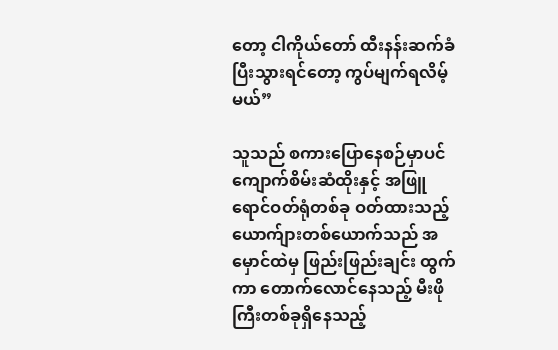တော့ ငါကိုယ်တော် ထီးနန်းဆက်ခံပြီးသွားရင်တော့ ကွပ်မျက်ရလိမ့်မယ်”

သူသည် စကားပြောနေစဉ်မှာပင် ကျောက်စိမ်းဆံထိုးနှင့် အဖြူရောင်ဝတ်ရုံတစ်ခု ဝတ်ထားသည့် ယောက်ျားတစ်ယောက်သည် အမှောင်ထဲမှ ဖြည်းဖြည်းချင်း ထွက်ကာ တောက်လောင်နေသည့် မီးဖိုကြီးတစ်ခုရှိနေသည့်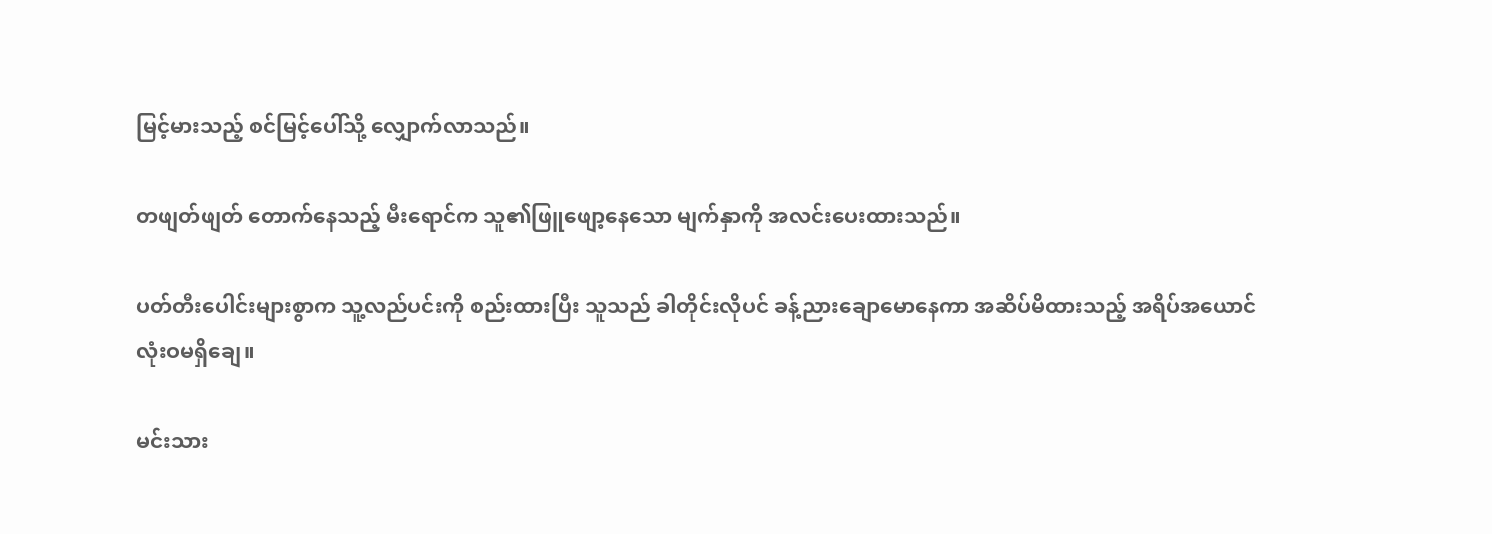မြင့်မားသည့် စင်မြင့်ပေါ်သို့ လျှောက်လာသည်။

တဖျတ်ဖျတ် တောက်နေသည့် မီးရောင်က သူ၏ဖြူဖျော့နေသော မျက်နှာကို အလင်းပေးထားသည်။

ပတ်တီးပေါင်းများစွာက သူ့လည်ပင်းကို စည်းထားပြီး သူသည် ခါတိုင်းလိုပင် ခန့်ညားချောမောနေကာ အဆိပ်မိထားသည့် အရိပ်အယောင် လုံးဝမရှိချေ။

မင်းသား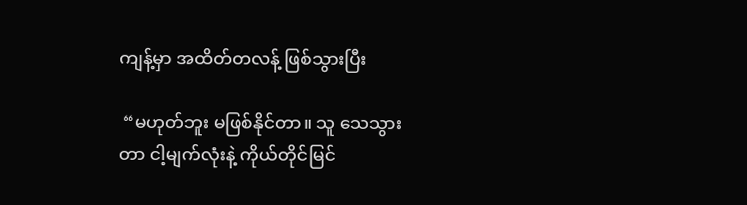ကျန့်မှာ အထိတ်တလန့် ဖြစ်သွားပြီး

 “မဟုတ်ဘူး မဖြစ်နိုင်တာ။ သူ သေသွားတာ ငါ့မျက်လုံးနဲ့ ကိုယ်တိုင်မြင်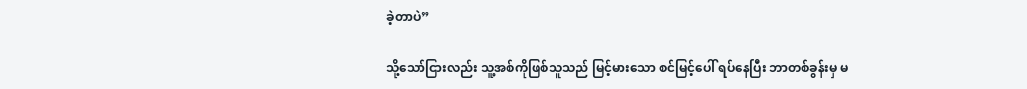ခဲ့တာပဲ”

သို့သော်ငြားလည်း သူ့အစ်ကိုဖြစ်သူသည် မြင့်မားသော စင်မြင့်ပေါ် ရပ်နေပြီး ဘာတစ်ခွန်းမှ မ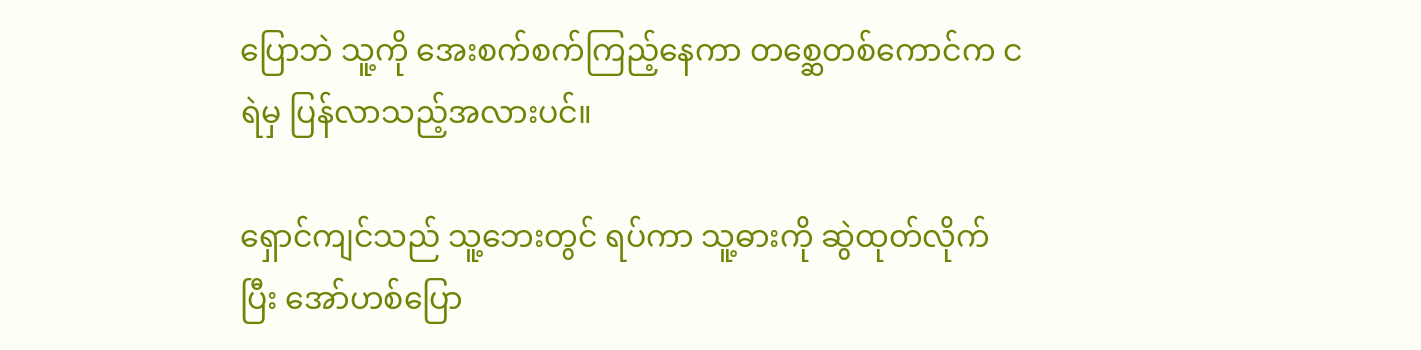ပြောဘဲ သူ့ကို အေးစက်စက်ကြည့်နေကာ တစ္ဆေတစ်ကောင်က ငရဲမှ ပြန်လာသည့်အလားပင်။

ရှောင်ကျင်သည် သူ့ဘေးတွင် ရပ်ကာ သူ့ဓားကို ဆွဲထုတ်လိုက်ပြီး အော်ဟစ်ပြော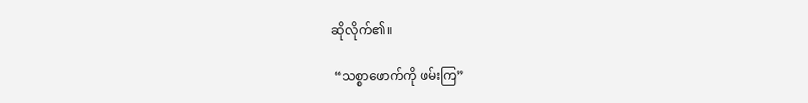ဆိုလိုက်၏။

 “သစ္စာဖောက်ကို ဖမ်းကြ”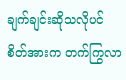ချက်ချင်းဆိုသလိုပင် စိတ်အားက တက်ကြွလာ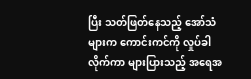ပြီး သတ်ဖြတ်နေသည့် အော်သံများက ကောင်းကင်ကို လှုပ်ခါလိုက်ကာ များပြားသည့် အရေအ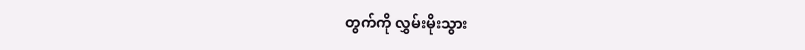တွက်ကို လွှမ်းမိုးသွား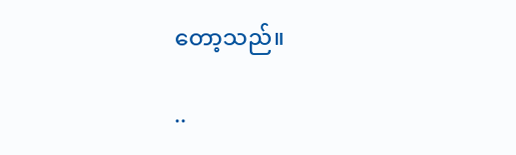တော့သည်။

..